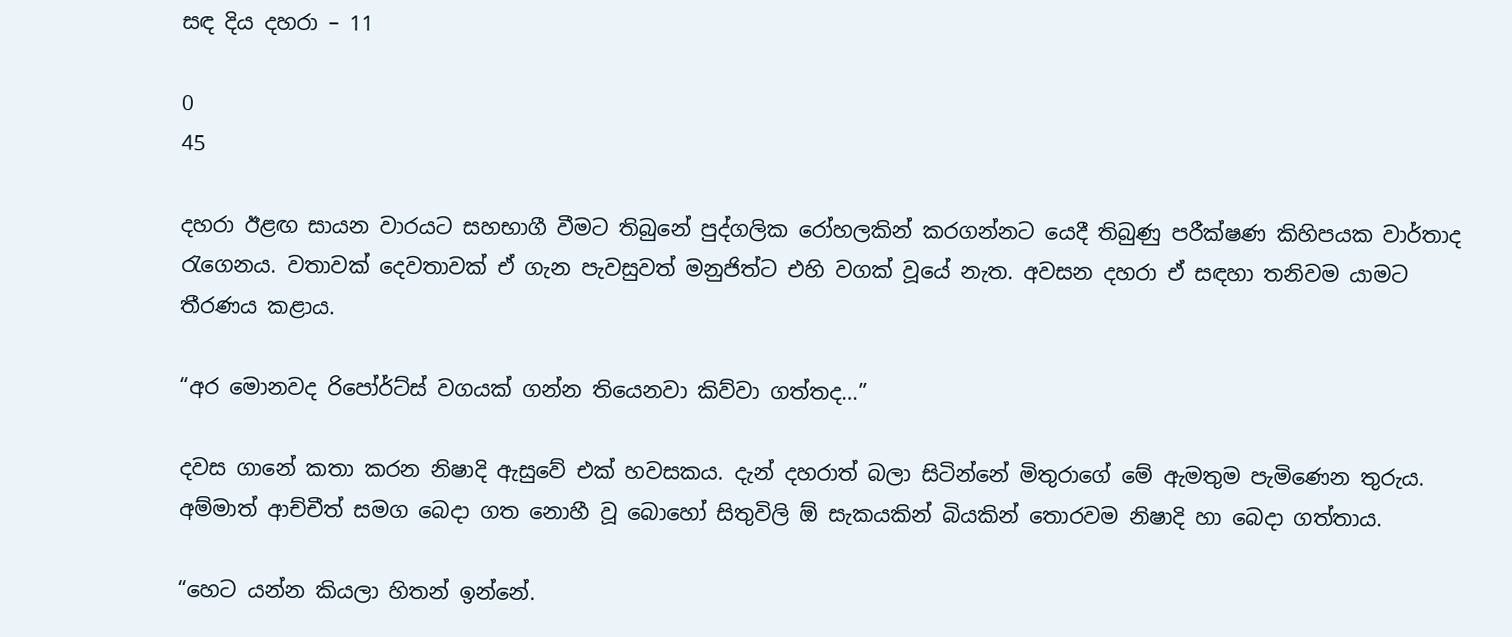සඳ දිය දහරා – 11

0
45

දහරා ඊළඟ සායන වාරයට සහභාගී වීමට තිබුනේ පුද්ගලික රෝහලකින් කරගන්නට යෙදී තිබුණු පරීක්ෂණ කිහිපයක වාර්තාද රැගෙනය. වතාවක් දෙවතාවක් ඒ ගැන පැවසුවත් මනුජිත්ට එහි වගක් වූයේ නැත. අවසන දහරා ඒ සඳහා තනිවම යාමට තීරණය කළාය.

“අර මොනවද රිපෝර්ට්ස් වගයක් ගන්න තියෙනවා කිව්වා ගත්තද…”

දවස ගානේ කතා කරන නිෂාදි ඇසුවේ එක් හවසකය. දැන් දහරාත් බලා සිටින්නේ මිතුරාගේ මේ ඇමතුම පැමිණෙන තුරුය. අම්මාත් ආච්චීත් සමග බෙදා ගත නොහී වූ බොහෝ සිතුවිලි ඕ සැකයකින් බියකින් තොරවම නිෂාදි හා බෙදා ගත්තාය.

“හෙට යන්න කියලා හිතන් ඉන්නේ.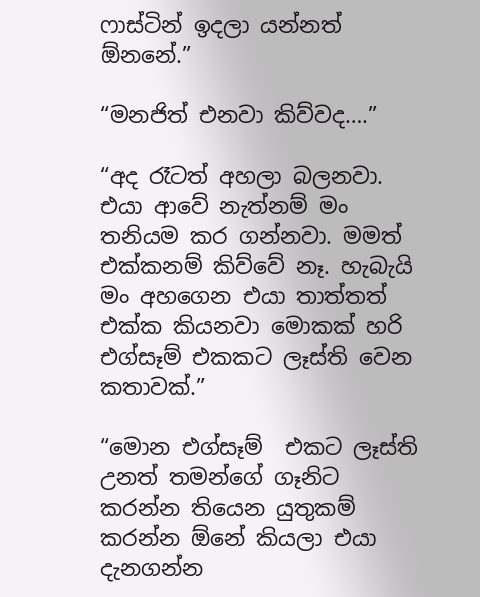ෆාස්ටින් ඉදලා යන්නත් ඕනනේ.”

“මනජිත් එනවා කිව්වද….”

“අද රෑටත් අහලා බලනවා. එයා ආවේ නැත්නම් මං තනියම කර ගන්නවා. මමත් එක්කනම් කිව්වේ නෑ. හැබැයි මං අහගෙන එයා තාත්තත් එක්ක කියනවා මොකක් හරි එග්සෑම් එකකට ලෑස්ති වෙන කතාවක්.”

“මොන එග්සෑම්  එකට ලෑස්ති උනත් තමන්ගේ ගෑනිට කරන්න තියෙන යුතුකම් කරන්න ඕනේ කියලා එයා දැනගන්න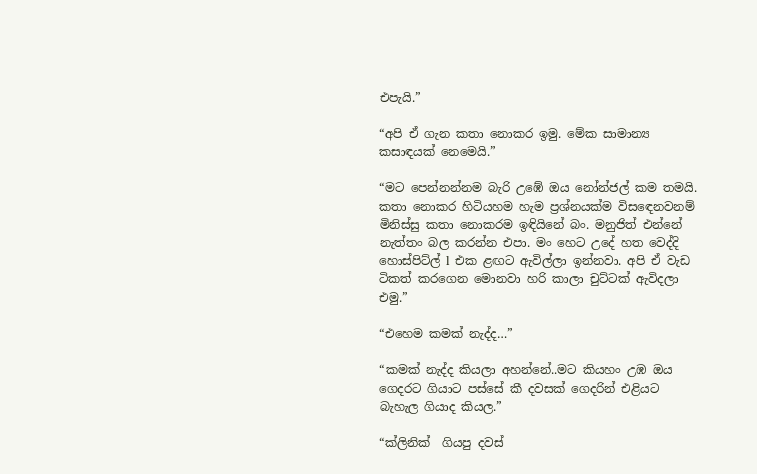එපැයි.”

“අපි ඒ ගැන කතා නොකර ඉමු. මේක සාමාන්‍ය කසාඳයක් නෙමෙයි.”

“මට පෙන්නන්නම බැරි උඹේ ඔය නෝන්ජල් කම තමයි. කතා නොකර හිටියහම හැම ප්‍රශ්නයක්ම විසඳෙනවනම් මිනිස්සු කතා නොකරම ඉඳියිනේ බං. මනුජිත් එන්නේ නැත්තං බල කරන්න එපා. මං හෙට උදේ හත වෙද්දි හොස්පිට්ල් l එක ළඟට ඇවිල්ලා ඉන්නවා. අපි ඒ වැඩ ටිකත් කරගෙන මොනවා හරි කාලා චුට්ටක් ඇවිදලා එමු.”

“එහෙම කමක් නැද්ද…”

“කමක් නැද්ද කියලා අහන්නේ..මට කියහං උඹ ඔය ගෙදරට ගියාට පස්සේ කී දවසක් ගෙදරින් එළියට බැහැල ගියාද කියල.”

“ක්ලිනික්  ගියපු දවස්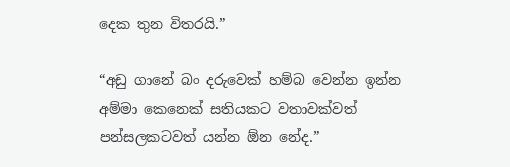දෙක තුන විතරයි.”

“අඩු ගානේ බං දරුවෙක් හම්බ වෙන්න ඉන්න  අම්මා කෙනෙක් සතියකට වතාවක්වත්  පන්සලකටවත් යන්න ඕන නේද.”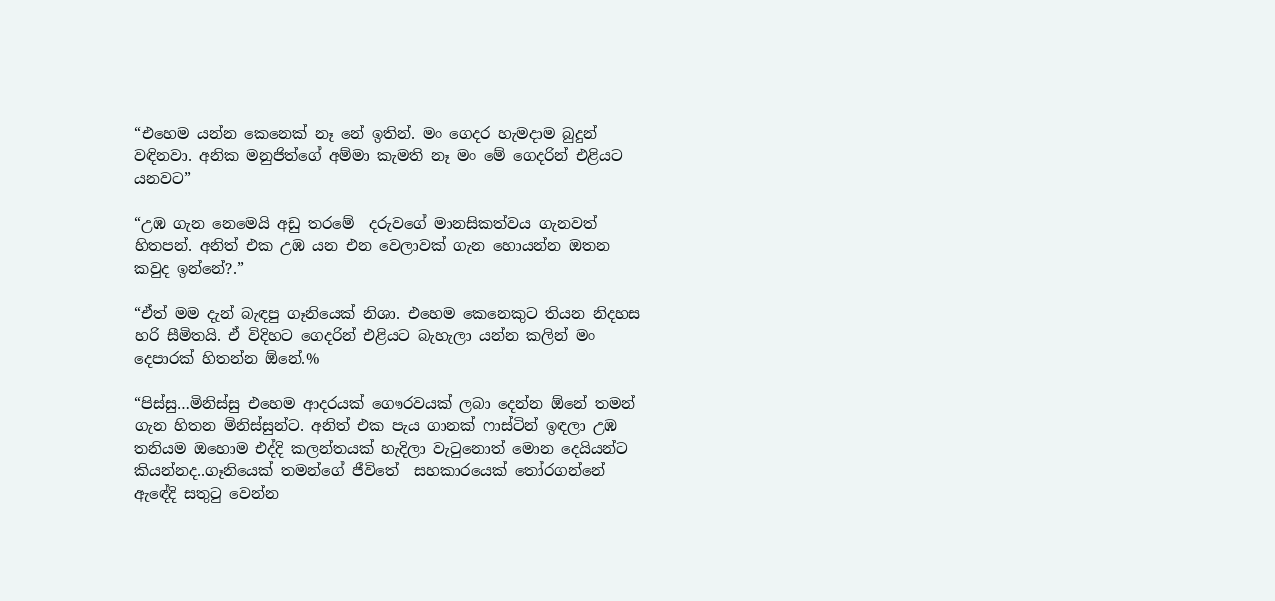“එහෙම යන්න කෙනෙක් නෑ නේ ඉතින්. මං ගෙදර හැමදාම බුදුන් වඳිනවා. අනික මනුජිත්ගේ අම්මා කැමති නෑ මං මේ ගෙදරින් එළියට යනවට”

“උඹ ගැන නෙමෙයි අඩු තරමේ  දරුවගේ මානසිකත්වය ගැනවත් හිතපන්. අනිත් එක උඹ යන එන වෙලාවක් ගැන හොයන්න ඔතන කවුද ඉන්නේ?.”

“ඒත් මම දැන් බැඳපු ගෑනියෙක් නිශා. එහෙම කෙනෙකුට තියන නිදහස හරි සීමිතයි. ඒ විදිහට ගෙදරින් එළියට බැහැලා යන්න කලින් මං දෙපාරක් හිතන්න ඕනේ.%

“පිස්සු…මිනිස්සු එහෙම ආදරයක් ගෞරවයක් ලබා දෙන්න ඕනේ තමන් ගැන හිතන මිනිස්සුන්ට. අනිත් එක පැය ගානක් ෆාස්ටින් ඉඳලා උඹ තනියම ඔහොම එද්දි කලන්තයක් හැදිලා වැටුනොත් මොන දෙයියන්ට කියන්නද..ගෑනියෙක් තමන්ගේ ජීවිතේ  සහකාරයෙක් තෝරගන්නේ ඇඳේදි සතුටු වෙන්න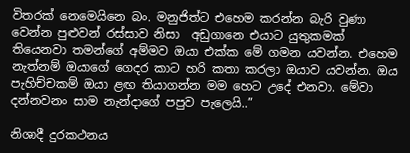විතරක් නෙමෙයිනෙ බං. මනුජිත්ට එහෙම කරන්න බැරි වුණා වෙන්න පුළුවන් රස්සාව නිසා  අඩුගානෙ එයාට යුතුකමක් තියෙනවා තමන්ගේ අම්මව ඔයා එක්ක මේ ගමන යවන්න. එහෙම නැත්නම් ඔයාගේ ගෙදර කාට හරි කතා කරලා ඔයාව යවන්න. ඔය පැහිච්චකම් ඔයා ළඟ තියාගන්න මම හෙට උදේ එනවා. මේවා දන්නවනං සාම නැන්දාගේ පපුව පැලෙයි..”

නිශාදී දුරකථනය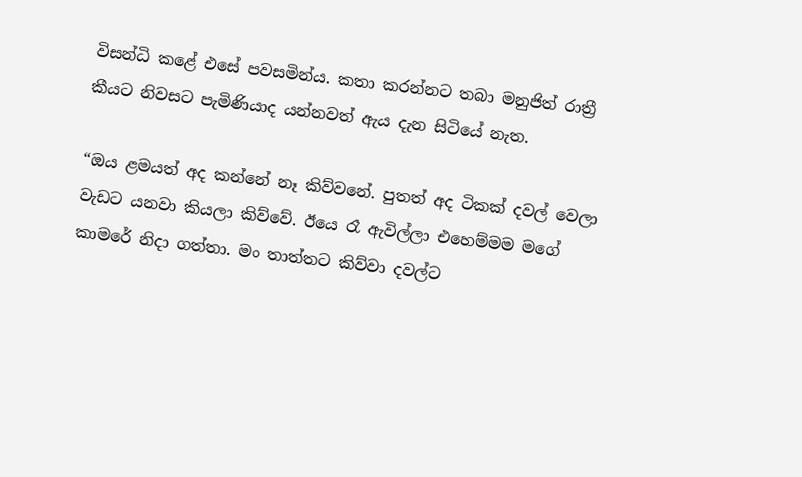විසන්ධි කළේ එසේ පවසමින්ය. කතා කරන්නට තබා මනුජිත් රාත්‍රී කීයට නිවසට පැමිණියාද යන්නවත් ඇය දැන සිටියේ නැත.

“ඔය ළමයත් අද කන්නේ නෑ කිව්වනේ. පුතත් අද ටිකක් දවල් වෙලා  වැඩට යනවා කියලා කිව්වේ. ඊයෙ රෑ ඇවිල්ලා එහෙම්මම මගේ කාමරේ නිදා ගත්තා. මං තාත්තට කිව්වා දවල්ට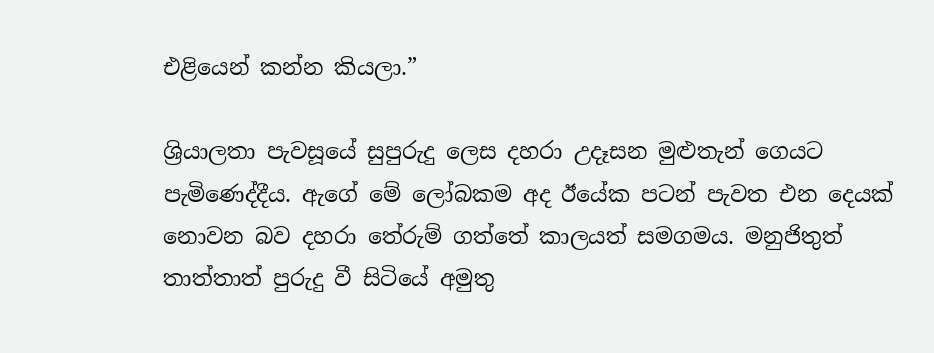එළියෙන් කන්න කියලා.”

ශ්‍රියාලතා පැවසූයේ සුපුරුදු ලෙස දහරා උදෑසන මුළුතැන් ගෙයට පැමිණෙද්දීය. ඇගේ මේ ලෝබකම අද ඊයේක පටන් පැවත එන දෙයක් නොවන බව දහරා තේරුම් ගත්තේ කාලයත් සමගමය. මනුජිතුත් තාත්තාත් පුරුදු වී සිටියේ අමුතු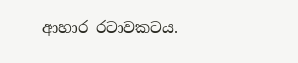ආහාර රටාවකටය.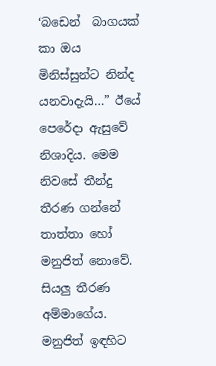‘බඩෙන්  බාගයක් කා ඔය මිනිස්සුන්ට නින්ද යනවාදැයි…” ඊයේ පෙරේදා ඇසුවේ නිශාදිය. මෙම නිවසේ තීන්දු තීරණ ගන්නේ තාත්තා හෝ මනුජිත් නොවේ. සියලු තීරණ  අම්මාගේය. මනුජිත් ඉඳහිට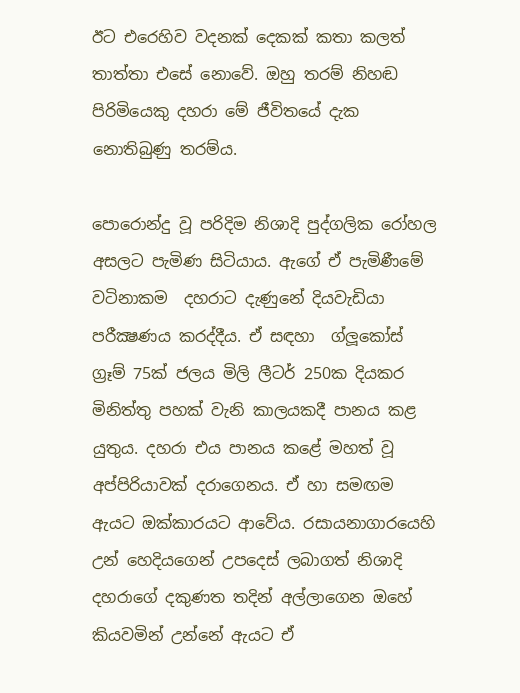ඊට එරෙහිව වදනක් දෙකක් කතා කලත් තාත්තා එසේ නොවේ. ඔහු තරම් නිහඬ පිරිමියෙකු දහරා මේ ජීවිතයේ දැක නොතිබුණු තරම්ය.

පොරොන්දු වූ පරිදිම නිශාදි පුද්ගලික රෝහල අසලට පැමිණ සිටියාය. ඇගේ ඒ පැමිණීමේ වටිනාකම  දහරාට දැණුනේ දියවැඩියා පරීක්‍ෂණය කරද්දීය. ඒ සඳහා  ග්ලූකෝස් ග්‍රෑම් 75ක් ජලය මිලි ලීටර් 250ක දියකර මිනිත්තු පහක් වැනි කාලයකදී පානය කළ යුතුය. දහරා එය පානය කළේ මහත් වූ අප්පිරියාවක් දරාගෙනය. ඒ හා සමඟම ඇයට ඔක්කාරයට ආවේය. රසායනාගාරයෙහි උන් හෙදියගෙන් උපදෙස් ලබාගත් නිශාදි දහරාගේ දකුණත තදින් අල්ලාගෙන ඔහේ කියවමින් උන්නේ ඇයට ඒ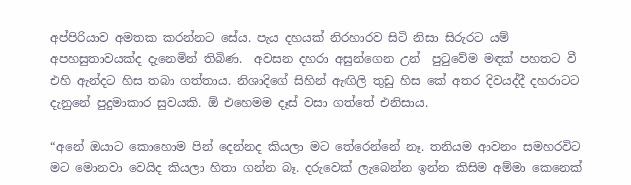අප්පිරියාව අමතක කරන්නට සේය. පැය දහයක් නිරහාරව සිටි නිසා සිරුරට යම් අපහසුතාවයක්ද දැනෙමින් තිබිණ.  අවසන දහරා අසුන්ගෙන උන්  පුටුවේම මඳක් පහතට වී එහි ඇන්දට හිස තබා ගත්තාය. නිශාදිගේ සිහින් ඇඟිලි තුඩු හිස කේ අතර දිවයද්දී දහරාටට දැනුනේ පුදුමාකාර සුවයකි. ඕ එහෙමම දෑස් වසා ගත්තේ එනිසාය.

“අනේ ඔයාට කොහොම පින් දෙන්නද කියලා මට තේරෙන්නේ නෑ. තනියම ආවනං සමහරවිට මට මොනවා වෙයිද කියලා හිතා ගන්න බෑ. දරුවෙක් ලැබෙන්න ඉන්න කිසිම අම්මා කෙනෙක්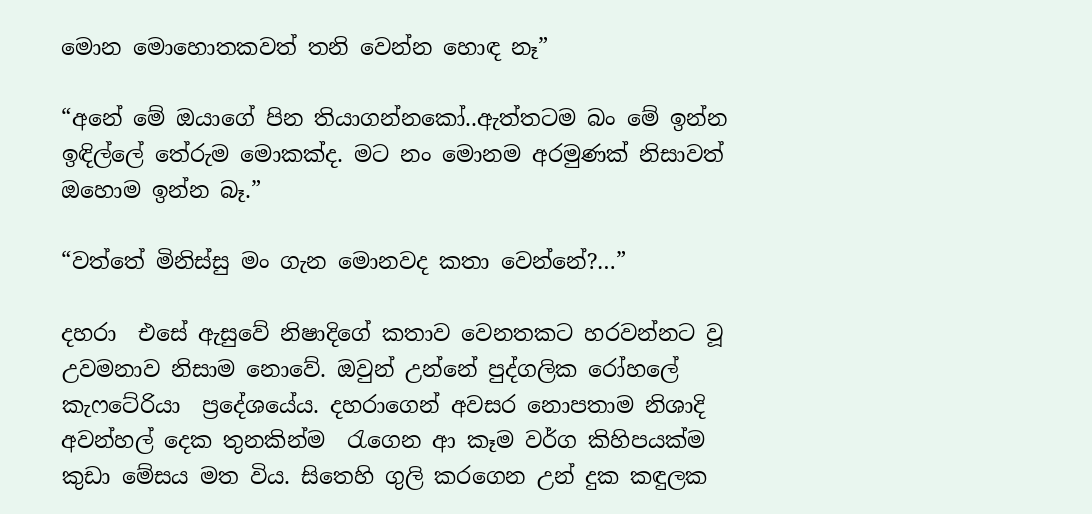මොන මොහොතකවත් තනි වෙන්න හොඳ නෑ”

“අනේ මේ ඔයාගේ පින තියාගන්නකෝ..ඇත්තටම බං මේ ඉන්න ඉඳිල්ලේ තේරුම මොකක්ද. මට නං මොනම අරමුණක් නිසාවත් ඔහොම ඉන්න බෑ.”

“වත්තේ මිනිස්සු මං ගැන මොනවද කතා වෙන්නේ?…”

දහරා  එසේ ඇසුවේ නිෂාදිගේ කතාව වෙනතකට හරවන්නට වූ උවමනාව නිසාම නොවේ. ඔවුන් උන්නේ පුද්ගලික රෝහලේ කැෆටේරියා  ප්‍රදේශයේය. දහරාගෙන් අවසර නොපතාම නිශාදි අවන්හල් දෙක තුනකින්ම  රැගෙන ආ කෑම වර්ග කිහිපයක්ම කුඩා මේසය මත විය. සිතෙහි ගුලි කරගෙන උන් දුක කඳුලක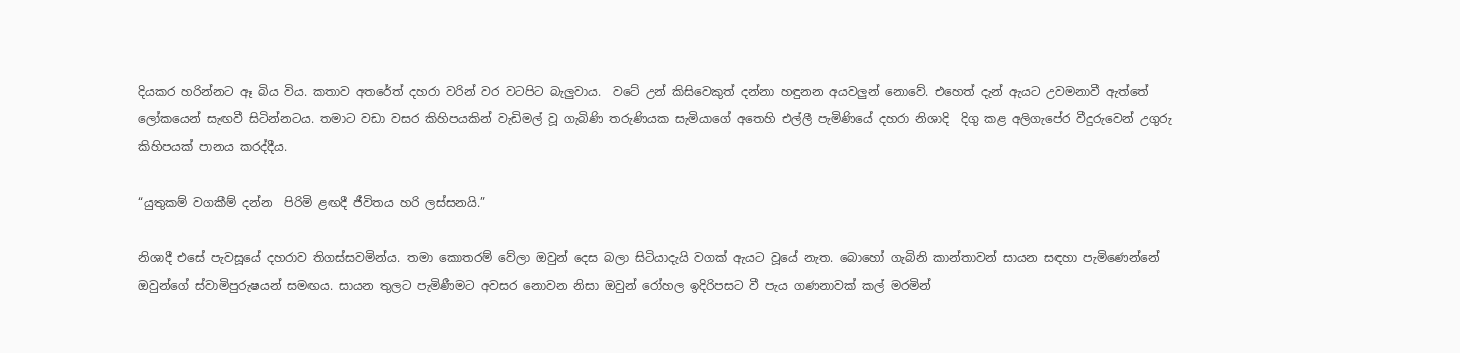දියකර හරින්නට ඈ බිය විය. කතාව අතරේත් දහරා වරින් වර වටපිට බැලුවාය.  වටේ උන් කිසිවෙකුත් දන්නා හඳුනන අයවලුන් නොවේ. එහෙත් දැන් ඇයට උවමනාවී ඇත්තේ ලෝකයෙන් සැඟවී සිටින්නටය. තමාට වඩා වසර කිහිපයකින් වැඩිමල් වූ ගැබිණි තරුණියක සැමියාගේ අතෙහි එල්ලී පැමිණියේ දහරා නිශාදි  දිගු කළ අලිගැපේර වීදුරුවෙන් උගුරු කිහිපයක් පානය කරද්දීය.

“යුතුකම් වගකීම් දන්න  පිරිමි ළඟදී ජීවිතය හරි ලස්සනයි.”

නිශාදී එසේ පැවසූයේ දහරාව තිගස්සවමින්ය. තමා කොතරම් වේලා ඔවුන් දෙස බලා සිටියාදැයි වගක් ඇයට වූයේ නැත. බොහෝ ගැබිනි කාන්තාවන් සායන සඳහා පැමිණෙන්නේ ඔවුන්ගේ ස්වාමිපුරුෂයන් සමඟය. සායන තුලට පැමිණීමට අවසර නොවන නිසා ඔවුන් රෝහල ඉදිරිපසට වී පැය ගණනාවක් කල් මරමින්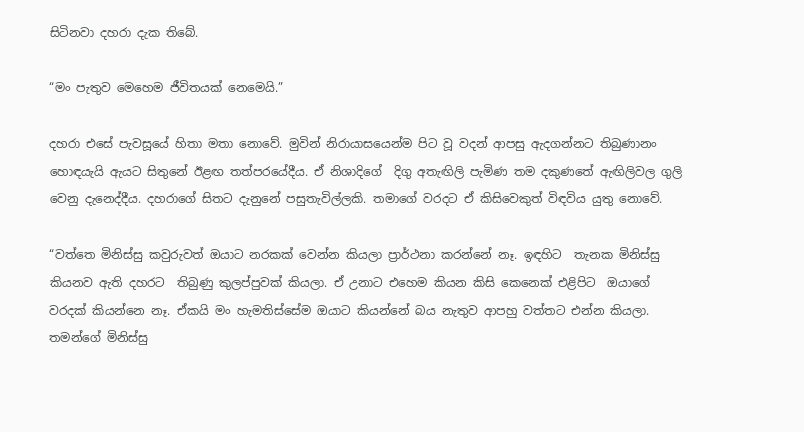සිටිනවා දහරා දැක තිබේ.

“මං පැතුව මෙහෙම ජීවිතයක් නෙමෙයි.”

දහරා එසේ පැවසූයේ හිතා මතා නොවේ. මුවින් නිරායාසයෙන්ම පිට වූ වදන් ආපසු ඇදගන්නට තිබුණානං හොඳයැයි ඇයට සිතුනේ ඊළඟ තත්පරයේදීය. ඒ නිශාදිගේ  දිගු අතැඟිලි පැමිණ තම දකුණතේ ඇඟිලිවල ගුලි වෙනු දැනෙද්දීය. දහරාගේ සිතට දැනුනේ පසුතැවිල්ලකි. තමාගේ වරදට ඒ කිසිවෙකුත් විඳවිය යුතු නොවේ.

“වත්තෙ මිනිස්සු කවුරුවත් ඔයාට නරකක් වෙන්න කියලා ප්‍රාර්ථනා කරන්නේ නෑ. ඉඳහිට  තැනක මිනිස්සු කියනව ඇති දහරට  තිබුණු කුලප්පුවක් කියලා. ඒ උනාට එහෙම කියන කිසි කෙනෙක් එළිපිට  ඔයාගේ වරදක් කියන්නෙ නෑ. ඒකයි මං හැමතිස්සේම ඔයාට කියන්නේ බය නැතුව ආපහු වත්තට එන්න කියලා. තමන්ගේ මිනිස්සු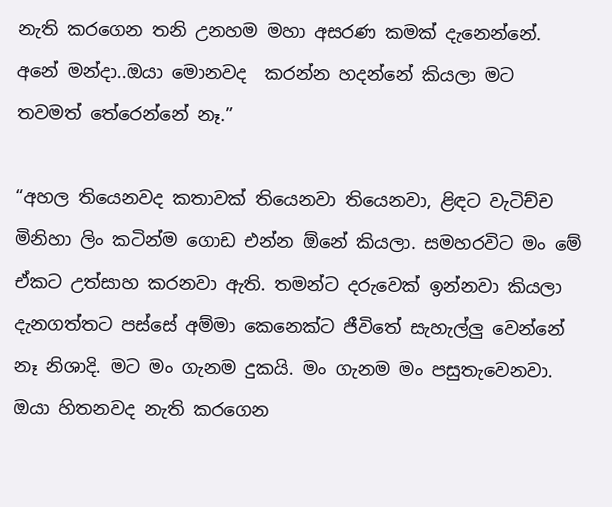නැති කරගෙන තනි උනහම මහා අසරණ කමක් දැනෙන්නේ. අනේ මන්දා..ඔයා මොනවද  කරන්න හදන්නේ කියලා මට තවමත් තේරෙන්නේ නෑ.”

“අහල තියෙනවද කතාවක් තියෙනවා තියෙනවා, ළිඳට වැටිච්ච මිනිහා ලිං කටින්ම ගොඩ එන්න ඕනේ කියලා. සමහරවිට මං මේ ඒකට උත්සාහ කරනවා ඇති. තමන්ට දරුවෙක් ඉන්නවා කියලා දැනගත්තට පස්සේ අම්මා කෙනෙක්ට ජීවිතේ සැහැල්ලු වෙන්නේ නෑ නිශාදි. මට මං ගැනම දුකයි. මං ගැනම මං පසුතැවෙනවා. ඔයා හිතනවද නැති කරගෙන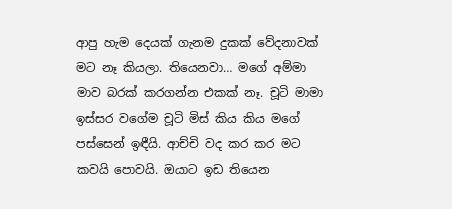ආපු හැම දෙයක් ගැනම දුකක් වේදනාවක් මට නෑ කියලා. තියෙනවා… මගේ අම්මා මාව බරක් කරගන්න එකක් නෑ. චූටි මාමා ඉස්සර වගේම චූටි මිස් කිය කිය මගේ පස්සෙන් ඉඳීයි. ආච්චි වද කර කර මට කවයි පොවයි. ඔයාට ඉඩ තියෙන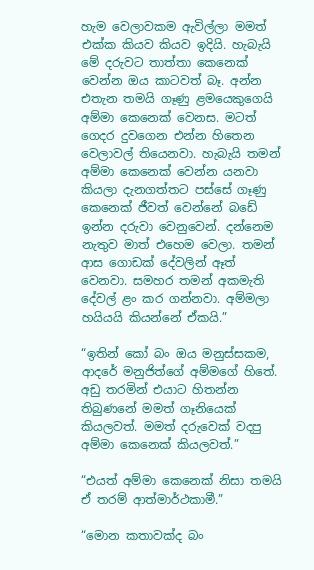හැම වෙලාවකම ඇවිල්ලා මමත් එක්ක කියව කියව ඉදියි. හැබැයි මේ දරුවට තාත්තා කෙනෙක් වෙන්න ඔය කාටවත් බෑ. අන්න එතැන තමයි ගෑණු ළමයෙකුගෙයි අම්මා කෙනෙක් වෙනස. මටත් ගෙදර දුවගෙන එන්න හිතෙන වෙලාවල් තියෙනවා. හැබැයි තමන් අම්මා කෙනෙක් වෙන්න යනවා කියලා දැනගත්තට පස්සේ ගෑණු කෙනෙක් ජීවත් වෙන්නේ බඩේ ඉන්න දරුවා වෙනුවෙන්. දන්නෙම නැතුව මාත් එහෙම වෙලා. තමන් ආස ගොඩක් දේවලින් ඈත් වෙනවා. සමහර තමන් අකමැති දේවල් ළං කර ගන්නවා. අම්මලා හයියයි කියන්නේ ඒකයි.”

“ඉතින් කෝ බං ඔය මනුස්සකම, ආදරේ මනුජිත්ගේ අම්මගේ හිතේ. අඩු තරමින් එයාට හිතන්න තිබුණනේ මමත් ගෑනියෙක් කියලවත්. මමත් දරුවෙක් වදපු අම්මා කෙනෙක් කියලවත්.”

“එයත් අම්මා කෙනෙක් නිසා තමයි ඒ තරම් ආත්මාර්ථකාමී.”

“මොන කතාවක්ද බං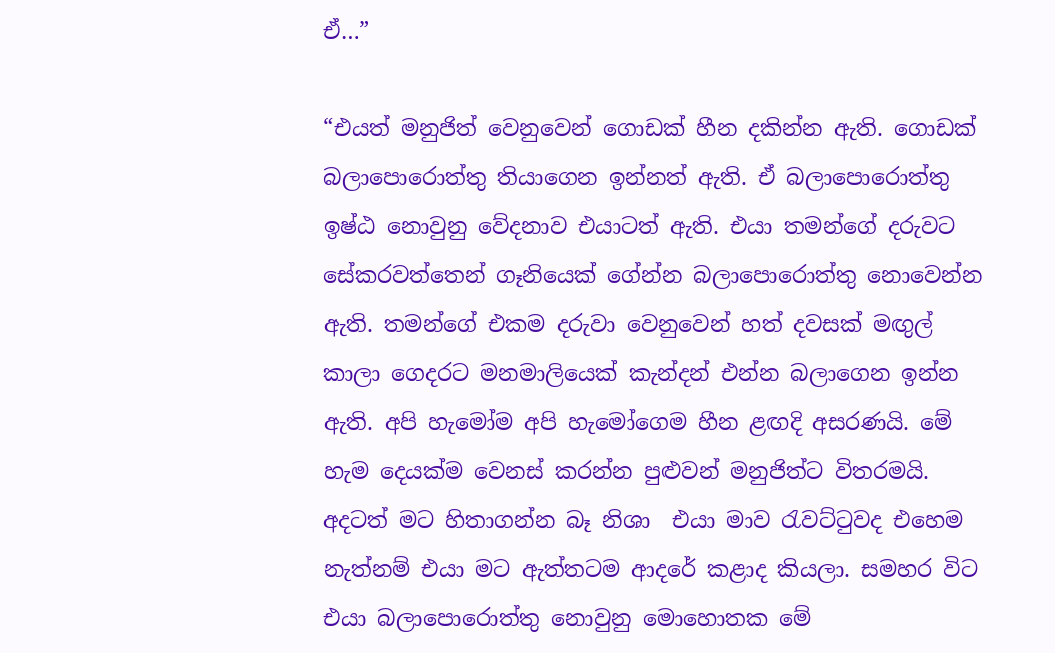ඒ…”

“එයත් මනුජිත් වෙනුවෙන් ගොඩක් හීන දකින්න ඇති. ගොඩක් බලාපොරොත්තු තියාගෙන ඉන්නත් ඇති. ඒ බලාපොරොත්තු ඉෂ්ඨ නොවුනු වේදනාව එයාටත් ඇති. එයා තමන්ගේ දරුවට සේකරවත්තෙන් ගෑනියෙක් ගේන්න බලාපොරොත්තු නොවෙන්න ඇති. තමන්ගේ එකම දරුවා වෙනුවෙන් හත් දවසක් මඟුල් කාලා ගෙදරට මනමාලියෙක් කැන්දන් එන්න බලාගෙන ඉන්න ඇති. අපි හැමෝම අපි හැමෝගෙම හීන ළඟදි අසරණයි. මේ හැම දෙයක්ම වෙනස් කරන්න පුළුවන් මනුජිත්ට විතරමයි. අදටත් මට හිතාගන්න බෑ නිශා  එයා මාව රැවට්ටුවද එහෙම නැත්නම් එයා මට ඇත්තටම ආදරේ කළාද කියලා. සමහර විට එයා බලාපොරොත්තු නොවුනු මොහොතක මේ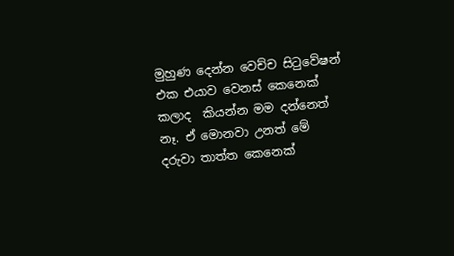මුහුණ දෙන්න වෙච්ච සිටුවේෂන් එක එයාව වෙනස් කෙනෙක් කලාද  කියන්න මම දන්නෙත් නෑ. ඒ මොනවා උනත් මේ දරුවා තාත්ත කෙනෙක්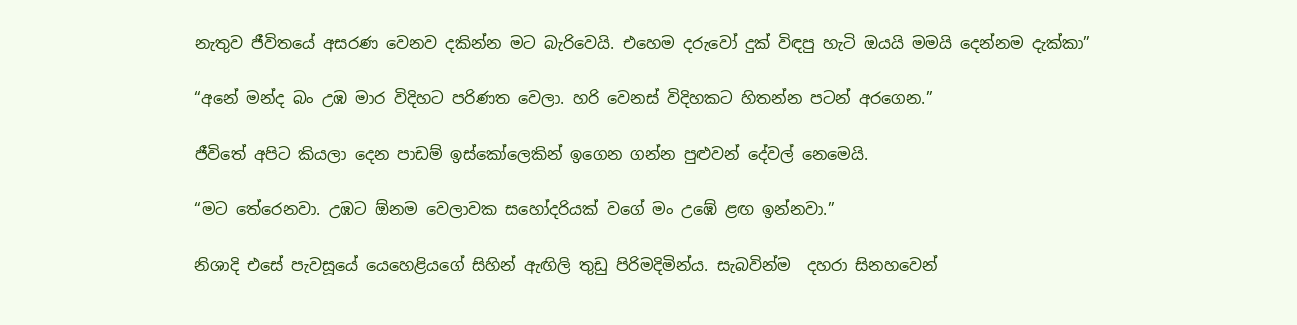නැතුව ජීවිතයේ අසරණ වෙනව දකින්න මට බැරිවෙයි. එහෙම දරුවෝ දුක් විඳපු හැටි ඔයයි මමයි දෙන්නම දැක්කා”

“අනේ මන්ද බං උඹ මාර විදිහට පරිණත වෙලා. හරි වෙනස් විදිහකට හිතන්න පටන් අරගෙන.”

ජීවිතේ අපිට කියලා දෙන පාඩම් ඉස්කෝලෙකින් ඉගෙන ගන්න පුළුවන් දේවල් නෙමෙයි.

“මට තේරෙනවා. උඹට ඕනම වෙලාවක සහෝදරියක් වගේ මං උඹේ ළඟ ඉන්නවා.”

නිශාදි එසේ පැවසූයේ යෙහෙළියගේ සිහින් ඇඟිලි තුඩු පිරිමදිමින්ය. සැබවින්ම  දහරා සිනහවෙන්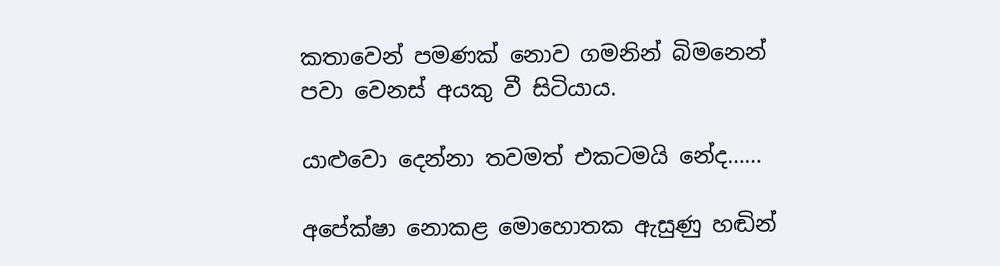කතාවෙන් පමණක් නොව ගමනින් බිමනෙන් පවා වෙනස් අයකු වී සිටියාය.

යාළුවො දෙන්නා තවමත් එකටමයි නේද……

අපේක්ෂා නොකළ මොහොතක ඇසුණු හඬින්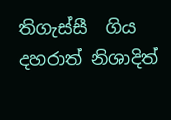තිගැස්සී  ගිය දහරාත් නිශාදිත්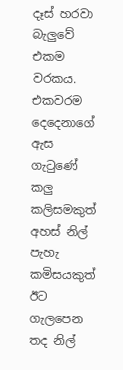දෑස් හරවා බැලුවේ එකම වරකය. එකවරම දෙදෙනාගේ ඇස ගැටුණේ කලු කලිසමකුත් අහස් නිල් පැහැ කමිසයකුත් ඊට ගැලපෙන තද නිල්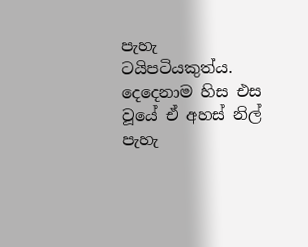පැහැ ටයිපටියකුත්ය. දෙදෙනාම හිස එස වූයේ ඒ අහස් නිල් පැහැ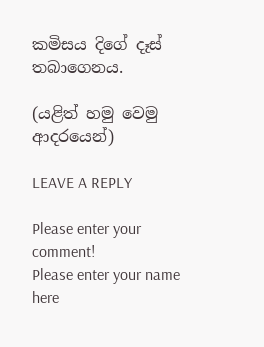කමිසය දිගේ දෑස් තබාගෙනය.

(යළිත් හමු වෙමු ආදරයෙන්)

LEAVE A REPLY

Please enter your comment!
Please enter your name here